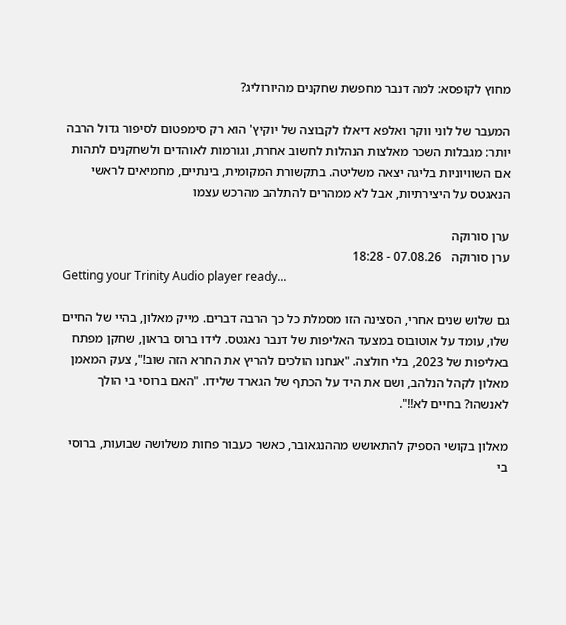מחוץ לקופסא: למה דנבר מחפשת שחקנים מהיורוליג?

המעבר של לוני ווקר ואלפא דיאלו לקבוצה של יוקיץ' הוא רק סימפטום לסיפור גדול הרבה יותר: מגבלות השכר מאלצות הנהלות לחשוב אחרת, וגורמות לאוהדים ולשחקנים לתהות אם השוויוניות בליגה יצאה משליטה. בתקשורת המקומית, בינתיים, מחמיאים לראשי הנאגטס על היצירתיות, אבל לא ממהרים להתלהב מהרכש עצמו

ערן סורוקה
ערן סורוקה   07.08.26 - 18:28
Getting your Trinity Audio player ready...

גם שלוש שנים אחרי, הסצינה הזו מסמלת כל כך הרבה דברים. מייק מאלון, בהיי של החיים שלו, עומד על אוטובוס במצעד האליפות של דנבר נאגטס. לידו ברוס בראון, שחקן מפתח באליפות של 2023, בלי חולצה. "אנחנו הולכים להריץ את החרא הזה שוב!", צעק המאמן מאלון לקהל הנלהב, ושם את היד על הכתף של הגארד שלידו. "האם ברוסי בי הולך לאנשהו? בחיים לא!!".

מאלון בקושי הספיק להתאושש מההנגאובר, כאשר כעבור פחות משלושה שבועות, ברוסי בי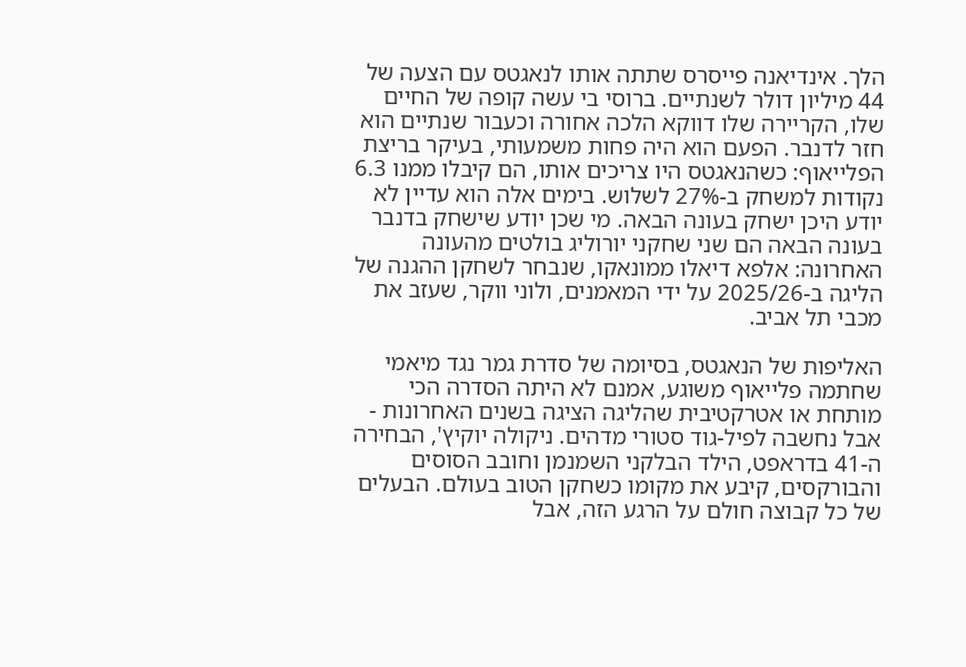הלך. אינדיאנה פייסרס שתתה אותו לנאגטס עם הצעה של 44 מיליון דולר לשנתיים. ברוסי בי עשה קופה של החיים שלו, הקריירה שלו דווקא הלכה אחורה וכעבור שנתיים הוא חזר לדנבר. הפעם הוא היה פחות משמעותי, בעיקר בריצת הפלייאוף: כשהנאגטס היו צריכים אותו, הם קיבלו ממנו 6.3 נקודות למשחק ב-27% לשלוש. בימים אלה הוא עדיין לא יודע היכן ישחק בעונה הבאה. מי שכן יודע שישחק בדנבר בעונה הבאה הם שני שחקני יורוליג בולטים מהעונה האחרונה: אלפא דיאלו ממונאקו, שנבחר לשחקן ההגנה של הליגה ב-2025/26 על ידי המאמנים, ולוני ווקר, שעזב את מכבי תל אביב.

האליפות של הנאגטס, בסיומה של סדרת גמר נגד מיאמי שחתמה פלייאוף משוגע, אמנם לא היתה הסדרה הכי מותחת או אטרקטיבית שהליגה הציגה בשנים האחרונות - אבל נחשבה לפיל-גוד סטורי מדהים. ניקולה יוקיץ', הבחירה ה-41 בדראפט, הילד הבלקני השמנמן וחובב הסוסים והבורקסים, קיבע את מקומו כשחקן הטוב בעולם. הבעלים של כל קבוצה חולם על הרגע הזה, אבל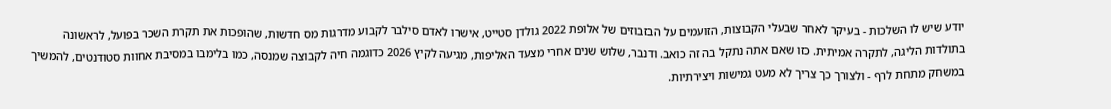יודע שיש לו השלכות - בעיקר לאחר שבעלי הקבוצות, הזועמים על הבזבוזים של אלופת 2022 גולדן סטייט, אישרו לאדם סילבר לקבוע מדרגות מס חדשות, שהופכות את תקרת השכר בפועל, לראשונה בתולדות הליגה, לתקרה אמיתית. כזו שאם אתה נתקל בה זה כואב. ודנבר, שלוש שנים אחרי מצעד האליפות, מגיעה לקיץ 2026 כדוגמה חיה לקבוצה שמנסה, כמו בלימבו במסיבת אחוות סטודנטים, להמשיך במשחק מתחת לרף - ולצורך כך צריך לא מעט גמישות ויצירתיות.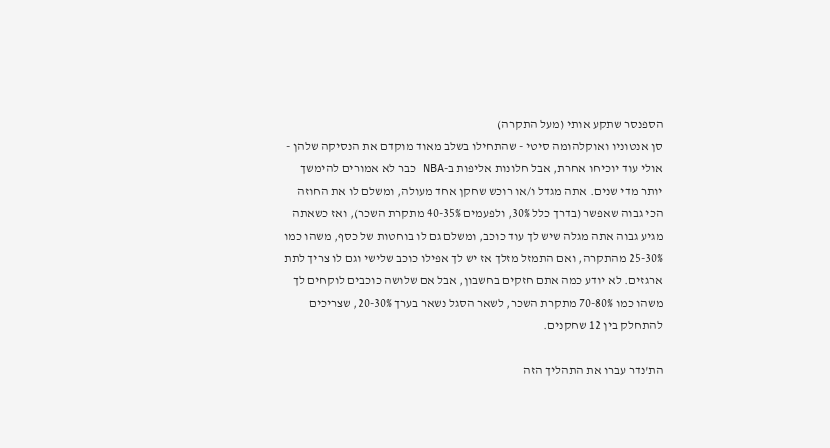הספנסר שתקע אותי (מעל התקרה)
סן אנטוניו ואוקלהומה סיטי - שהתחילו בשלב מאוד מוקדם את הנסיקה שלהן - אולי עוד יוכיחו אחרת, אבל חלונות אליפות ב-NBA כבר לא אמורים להימשך יותר מדי שנים. אתה מגדל ו/או רוכש שחקן אחד מעולה, ומשלם לו את החוזה הכי גבוה שאפשר (בדרך כלל 30%, ולפעמים 35%-40 מתקרת השכר), ואז כשאתה מגיע גבוה אתה מגלה שיש לך עוד כוכב, ומשלם גם לו בוחטות של כסף, משהו כמו 25-30% מהתקרה, ואם התמזל מזלך אז יש לך אפילו כוכב שלישי וגם לו צריך לתת ארגזים. לא יודע כמה אתם חזקים בחשבון, אבל אם שלושה כוכבים לוקחים לך משהו כמו 70-80% מתקרת השכר, לשאר הסגל נשאר בערך 20-30%, שצריכים להתחלק בין 12 שחקנים.

הת'נדר עברו את התהליך הזה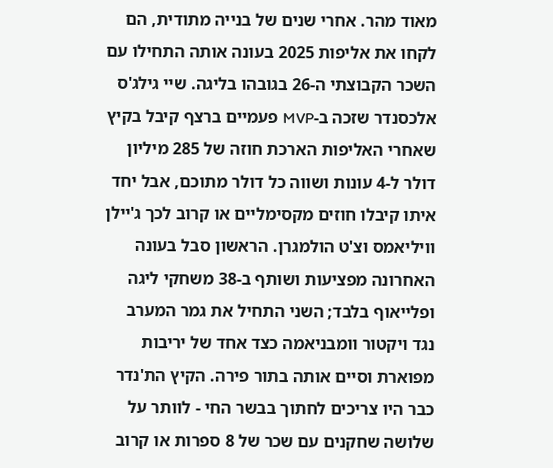מאוד מהר. אחרי שנים של בנייה מתודית, הם לקחו את אליפות 2025 בעונה אותה התחילו עם השכר הקבוצתי ה-26 בגובהו בליגה. שיי גילג'ס אלכסנדר שזכה ב-MVP פעמיים ברצף קיבל בקיץ שאחרי האליפות הארכת חוזה של 285 מיליון דולר ל-4 עונות ושווה כל דולר מתוכם, אבל יחד איתו קיבלו חוזים מקסימליים או קרוב לכך ג'יילן וויליאמס וצ'ט הולמגרן. הראשון סבל בעונה האחרונה מפציעות ושותף ב-38 משחקי ליגה ופלייאוף בלבד; השני התחיל את גמר המערב נגד ויקטור וומבניאמה כצד אחד של יריבות מפוארת וסיים אותה בתור פירה. הקיץ הת'נדר כבר היו צריכים לחתוך בבשר החי - לוותר על שלושה שחקנים עם שכר של 8 ספרות או קרוב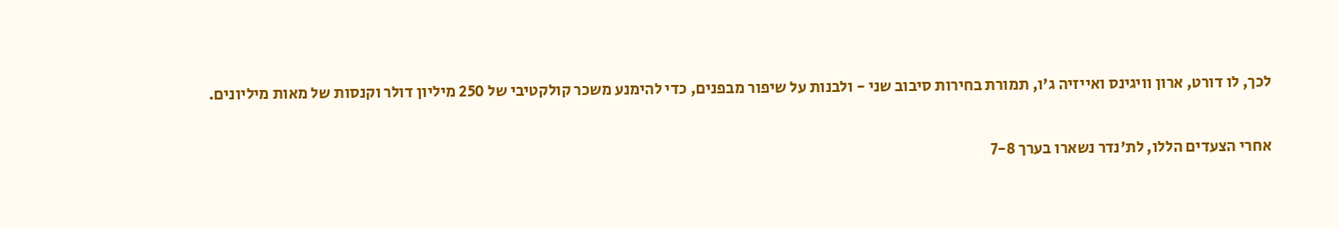לכך, לו דורט, ארון וויגינס ואייזיה ג'ו, תמורת בחירות סיבוב שני - ולבנות על שיפור מבפנים, כדי להימנע משכר קולקטיבי של 250 מיליון דולר וקנסות של מאות מיליונים.

אחרי הצעדים הללו, לת'נדר נשארו בערך 7-8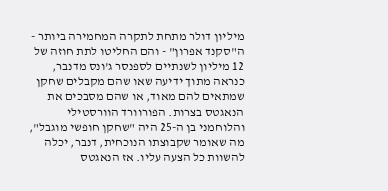מיליון דולר מתחת לתקרה המחמירה ביותר - ה"סקנד אפרון" - והם החליטו לתת חוזה של 12 מיליון לשנתיים לספנסר ג'ונס מדנבר, כנראה מתוך ידיעה שאו שהם מקבלים שחקן שמתאים להם מאוד, או שהם מסבכים את הנאגטס בצרות. הפורוורד הוורסטילי והלוחמני בן ה-25 היה "שחקן חופשי מוגבל", מה שאומר שקבוצתו הנוכחית, דנבר, יכלה להשוות כל הצעה עליו. אז הנאגטס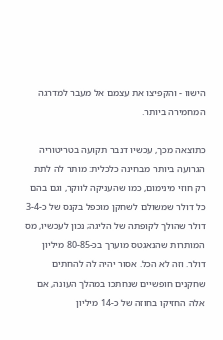הישוו - והקפיצו את עצמם אל מעבר למדרגה המחמירה ביותר.

כתוצאה מכך, עכשיו דנבר תקועה בטריטוריה הגרועה ביותר מבחינה כלכלית: מותר לה לתת רק חוזי מינימום, כמו שהעניקה לווקר, וגם בהם כל דולר שמשולם לשחקן מוכפל בקנס של כ-3-4 דולר שהולך לקופתה של הליגה; נכון לעכשיו, מס המותרות שהנאגטס מוערך בכ-80-85 מיליון דולר. וזה לא הכל. אסור יהיה לה להחתים שחקנים חופשיים שנחתכו במהלך העונה, אם אלה החזיקו בחוזה של כ-14 מיליון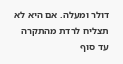דולר ומעלה. אם היא לא תצליח לרדת מהתקרה עד סוף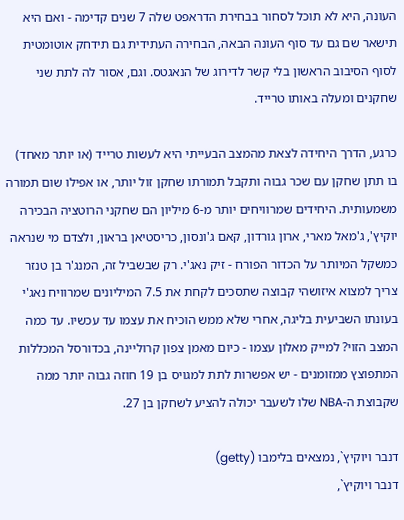העונה, היא לא תוכל לסחור בבחירת הדראפט שלה 7 שנים קדימה - ואם היא תישאר שם גם עד סוף העונה הבאה, הבחירה העתידית גם תידחק אוטומטית לסוף הסיבוב הראשון בלי קשר לדירוג של הנאגטס. וגם, אסור לה לתת שני שחקנים ומעלה באותו טרייד.

כרגע, הדרך היחידה לצאת מהמצב הבעייתי היא לעשות טרייד (או יותר מאחד) בו תתן שחקן עם שכר גבוה ותקבל תמורתו שחקן זול יותר, או אפילו שום תמורה משמעותית. היחידים שמרוויחים יותר מ-6 מיליון הם שחקני הרוטציה הבכירה יוקיץ', ג'מאל מארי, ארון גורדון, קאם ג'ונסון, כריסטיאן בראון, ולצדם מי שנראה כמשקל המיותר על הכדור הפורח - זיק נאג'י. רק שבשביל זה, המנג'ר בן טנזר צריך למצוא איזושהי קבוצה שתסכים לקחת את 7.5 המיליונים שמרוויח נאג'י בעונתו השביעית בליגה, אחרי שלא ממש הוכיח את עצמו עד עכשיו. עד כמה המצב הזוי? למייק מאלון עצמו - כיום מאמן צפון קרוליינה, בכדורסל המכללות המתפוצץ ממזומנים - יש אפשרות לתת למגויס בן 19 חוזה גבוה יותר ממה שקבוצת ה-NBA שלו לשעבר יכולה להציע לשחקן בן 27.

דנבר ויוקיץ`, נמצאים בלימבו (getty)
דנבר ויוקיץ`,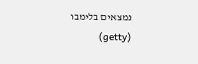נמצאים בלימבו (getty)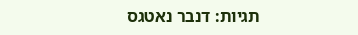תגיות: דנבר נאטגס